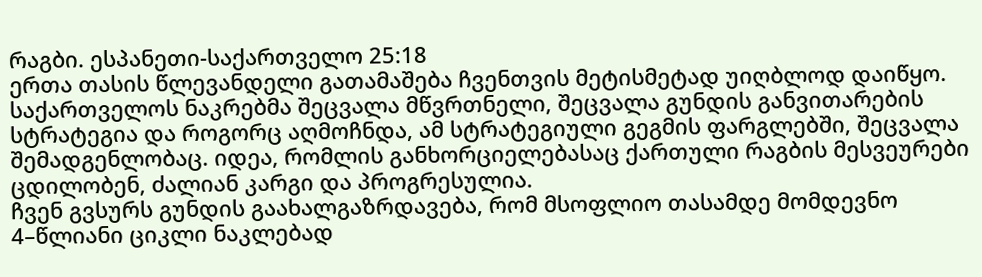რაგბი. ესპანეთი-საქართველო 25:18
ერთა თასის წლევანდელი გათამაშება ჩვენთვის მეტისმეტად უიღბლოდ დაიწყო. საქართველოს ნაკრებმა შეცვალა მწვრთნელი, შეცვალა გუნდის განვითარების სტრატეგია და როგორც აღმოჩნდა, ამ სტრატეგიული გეგმის ფარგლებში, შეცვალა შემადგენლობაც. იდეა, რომლის განხორციელებასაც ქართული რაგბის მესვეურები ცდილობენ, ძალიან კარგი და პროგრესულია.
ჩვენ გვსურს გუნდის გაახალგაზრდავება, რომ მსოფლიო თასამდე მომდევნო 4–წლიანი ციკლი ნაკლებად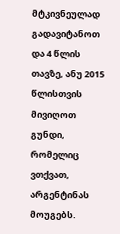მტკივნეულად გადავიტანოთ და 4 წლის თავზე, ანუ 2015 წლისთვის მივიღოთ გუნდი, რომელიც ვთქვათ, არგენტინას მოუგებს.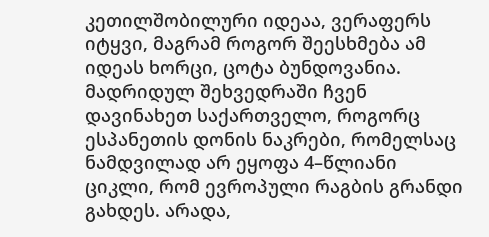კეთილშობილური იდეაა, ვერაფერს იტყვი, მაგრამ როგორ შეესხმება ამ იდეას ხორცი, ცოტა ბუნდოვანია.
მადრიდულ შეხვედრაში ჩვენ დავინახეთ საქართველო, როგორც ესპანეთის დონის ნაკრები, რომელსაც ნამდვილად არ ეყოფა 4–წლიანი ციკლი, რომ ევროპული რაგბის გრანდი გახდეს. არადა,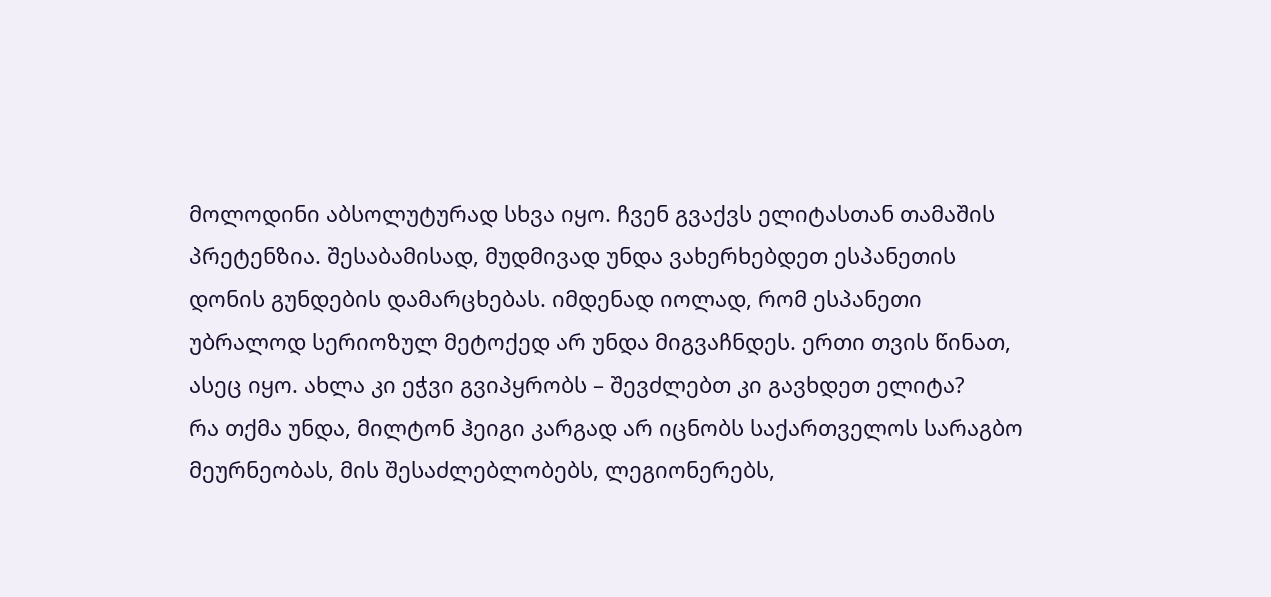მოლოდინი აბსოლუტურად სხვა იყო. ჩვენ გვაქვს ელიტასთან თამაშის პრეტენზია. შესაბამისად, მუდმივად უნდა ვახერხებდეთ ესპანეთის დონის გუნდების დამარცხებას. იმდენად იოლად, რომ ესპანეთი უბრალოდ სერიოზულ მეტოქედ არ უნდა მიგვაჩნდეს. ერთი თვის წინათ, ასეც იყო. ახლა კი ეჭვი გვიპყრობს – შევძლებთ კი გავხდეთ ელიტა?
რა თქმა უნდა, მილტონ ჰეიგი კარგად არ იცნობს საქართველოს სარაგბო მეურნეობას, მის შესაძლებლობებს, ლეგიონერებს,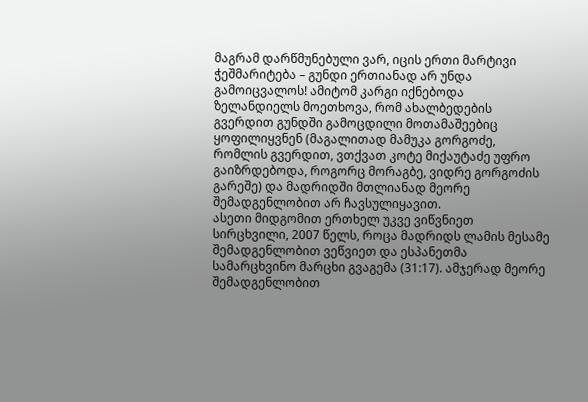მაგრამ დარწმუნებული ვარ, იცის ერთი მარტივი ჭეშმარიტება – გუნდი ერთიანად არ უნდა გამოიცვალოს! ამიტომ კარგი იქნებოდა ზელანდიელს მოეთხოვა, რომ ახალბედების გვერდით გუნდში გამოცდილი მოთამაშეებიც ყოფილიყვნენ (მაგალითად მამუკა გორგოძე, რომლის გვერდით, ვთქვათ კოტე მიქაუტაძე უფრო გაიზრდებოდა, როგორც მორაგბე, ვიდრე გორგოძის გარეშე) და მადრიდში მთლიანად მეორე შემადგენლობით არ ჩავსულიყავით.
ასეთი მიდგომით ერთხელ უკვე ვიწვნიეთ სირცხვილი, 2007 წელს, როცა მადრიდს ლამის მესამე შემადგენლობით ვეწვიეთ და ესპანეთმა სამარცხვინო მარცხი გვაგემა (31:17). ამჯერად მეორე შემადგენლობით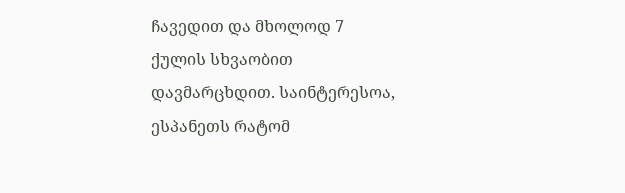ჩავედით და მხოლოდ 7 ქულის სხვაობით დავმარცხდით. საინტერესოა, ესპანეთს რატომ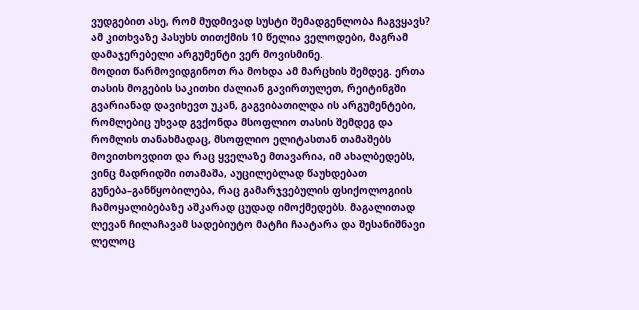ვუდგებით ასე, რომ მუდმივად სუსტი შემადგენლობა ჩაგვყავს? ამ კითხვაზე პასუხს თითქმის 10 წელია ველოდები, მაგრამ დამაჯერებელი არგუმენტი ვერ მოვისმინე.
მოდით წარმოვიდგინოთ რა მოხდა ამ მარცხის შემდეგ. ერთა თასის მოგების საკითხი ძალიან გავირთულეთ, რეიტინგში გვარიანად დავიხევთ უკან, გაგვიბათილდა ის არგუმენტები, რომლებიც უხვად გვქონდა მსოფლიო თასის შემდეგ და რომლის თანახმადაც, მსოფლიო ელიტასთან თამაშებს მოვითხოვდით და რაც ყველაზე მთავარია, იმ ახალბედებს, ვინც მადრიდში ითამაშა, აუცილებლად წაუხდებათ გუნება–განწყობილება, რაც გამარჯვებულის ფსიქოლოგიის ჩამოყალიბებაზე აშკარად ცუდად იმოქმედებს. მაგალითად ლევან ჩილაჩავამ სადებიუტო მატჩი ჩაატარა და შესანიშნავი ლელოც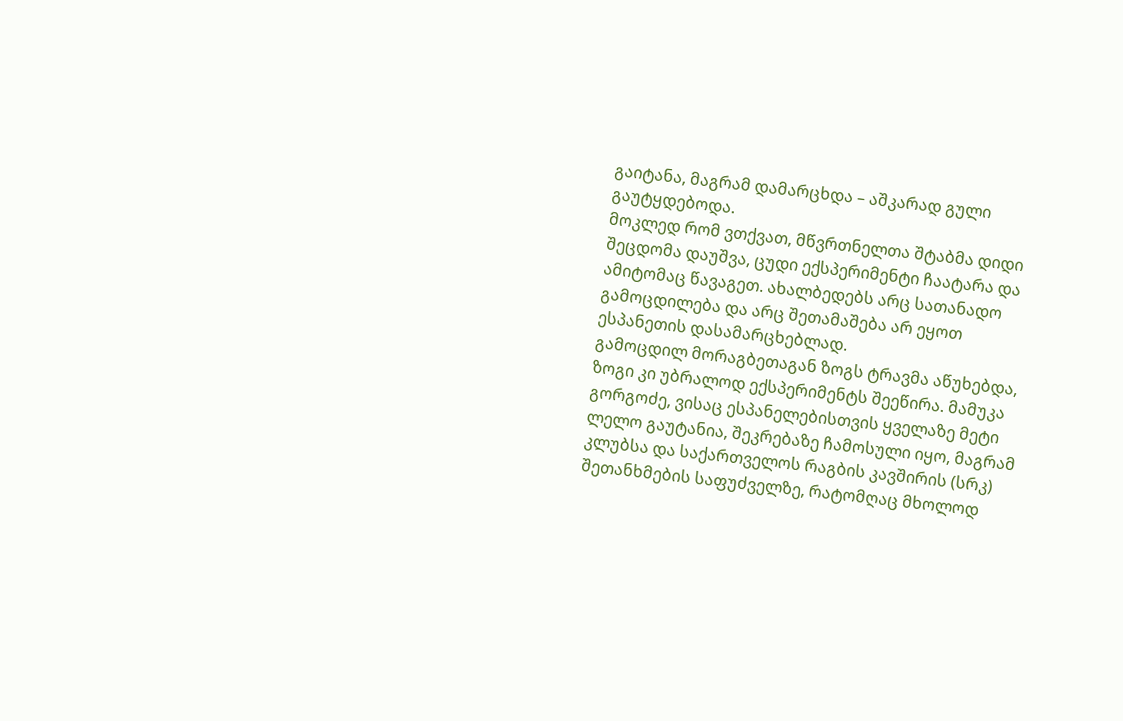გაიტანა, მაგრამ დამარცხდა – აშკარად გული გაუტყდებოდა.
მოკლედ რომ ვთქვათ, მწვრთნელთა შტაბმა დიდი შეცდომა დაუშვა, ცუდი ექსპერიმენტი ჩაატარა და ამიტომაც წავაგეთ. ახალბედებს არც სათანადო გამოცდილება და არც შეთამაშება არ ეყოთ ესპანეთის დასამარცხებლად.
გამოცდილ მორაგბეთაგან ზოგს ტრავმა აწუხებდა, ზოგი კი უბრალოდ ექსპერიმენტს შეეწირა. მამუკა გორგოძე, ვისაც ესპანელებისთვის ყველაზე მეტი ლელო გაუტანია, შეკრებაზე ჩამოსული იყო, მაგრამ კლუბსა და საქართველოს რაგბის კავშირის (სრკ) შეთანხმების საფუძველზე, რატომღაც მხოლოდ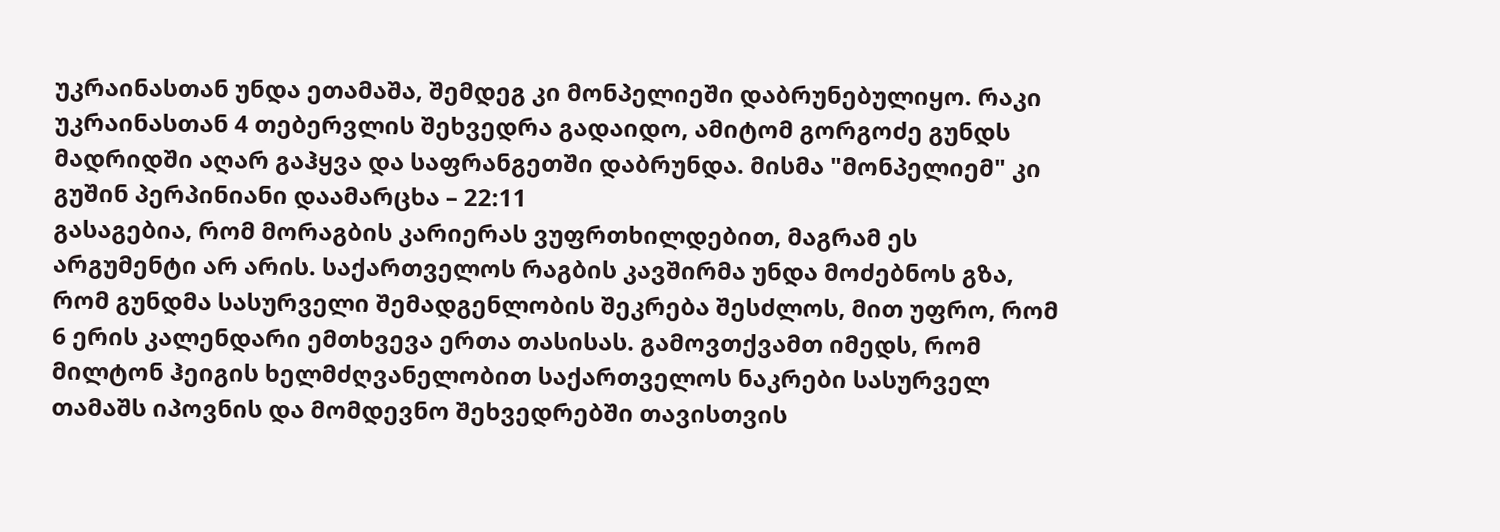უკრაინასთან უნდა ეთამაშა, შემდეგ კი მონპელიეში დაბრუნებულიყო. რაკი უკრაინასთან 4 თებერვლის შეხვედრა გადაიდო, ამიტომ გორგოძე გუნდს მადრიდში აღარ გაჰყვა და საფრანგეთში დაბრუნდა. მისმა "მონპელიემ" კი გუშინ პერპინიანი დაამარცხა – 22:11
გასაგებია, რომ მორაგბის კარიერას ვუფრთხილდებით, მაგრამ ეს არგუმენტი არ არის. საქართველოს რაგბის კავშირმა უნდა მოძებნოს გზა, რომ გუნდმა სასურველი შემადგენლობის შეკრება შესძლოს, მით უფრო, რომ 6 ერის კალენდარი ემთხვევა ერთა თასისას. გამოვთქვამთ იმედს, რომ მილტონ ჰეიგის ხელმძღვანელობით საქართველოს ნაკრები სასურველ თამაშს იპოვნის და მომდევნო შეხვედრებში თავისთვის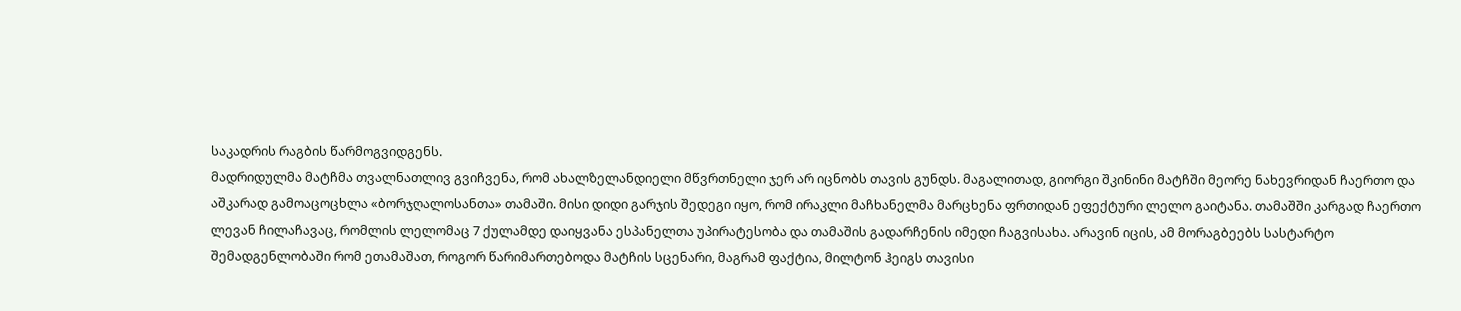საკადრის რაგბის წარმოგვიდგენს.
მადრიდულმა მატჩმა თვალნათლივ გვიჩვენა, რომ ახალზელანდიელი მწვრთნელი ჯერ არ იცნობს თავის გუნდს. მაგალითად, გიორგი შკინინი მატჩში მეორე ნახევრიდან ჩაერთო და აშკარად გამოაცოცხლა «ბორჯღალოსანთა» თამაში. მისი დიდი გარჯის შედეგი იყო, რომ ირაკლი მაჩხანელმა მარცხენა ფრთიდან ეფექტური ლელო გაიტანა. თამაშში კარგად ჩაერთო ლევან ჩილაჩავაც, რომლის ლელომაც 7 ქულამდე დაიყვანა ესპანელთა უპირატესობა და თამაშის გადარჩენის იმედი ჩაგვისახა. არავინ იცის, ამ მორაგბეებს სასტარტო შემადგენლობაში რომ ეთამაშათ, როგორ წარიმართებოდა მატჩის სცენარი, მაგრამ ფაქტია, მილტონ ჰეიგს თავისი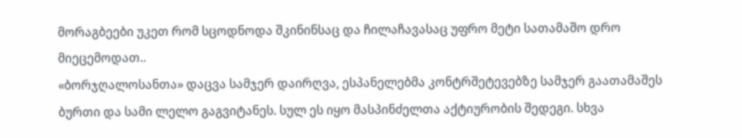მორაგბეები უკეთ რომ სცოდნოდა შკინინსაც და ჩილაჩავასაც უფრო მეტი სათამაშო დრო მიეცემოდათ..
«ბორჯღალოსანთა» დაცვა სამჯერ დაირღვა, ესპანელებმა კონტრშეტევებზე სამჯერ გაათამაშეს ბურთი და სამი ლელო გაგვიტანეს. სულ ეს იყო მასპინძელთა აქტიურობის შედეგი. სხვა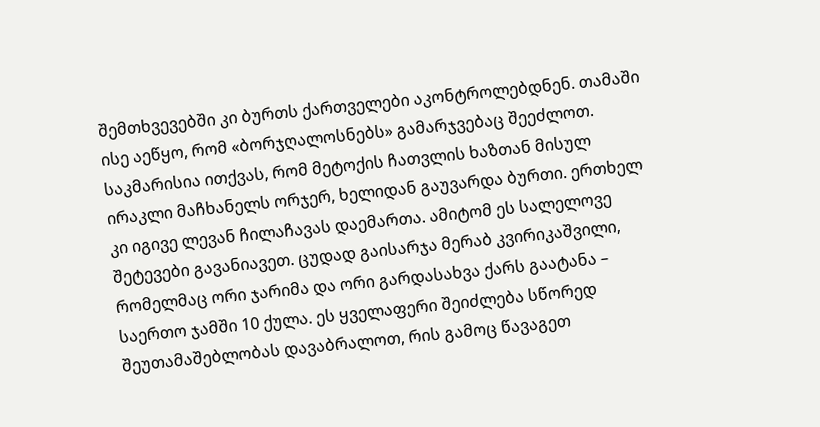შემთხვევებში კი ბურთს ქართველები აკონტროლებდნენ. თამაში ისე აეწყო, რომ «ბორჯღალოსნებს» გამარჯვებაც შეეძლოთ. საკმარისია ითქვას, რომ მეტოქის ჩათვლის ხაზთან მისულ ირაკლი მაჩხანელს ორჯერ, ხელიდან გაუვარდა ბურთი. ერთხელ კი იგივე ლევან ჩილაჩავას დაემართა. ამიტომ ეს სალელოვე შეტევები გავანიავეთ. ცუდად გაისარჯა მერაბ კვირიკაშვილი, რომელმაც ორი ჯარიმა და ორი გარდასახვა ქარს გაატანა – საერთო ჯამში 10 ქულა. ეს ყველაფერი შეიძლება სწორედ შეუთამაშებლობას დავაბრალოთ, რის გამოც წავაგეთ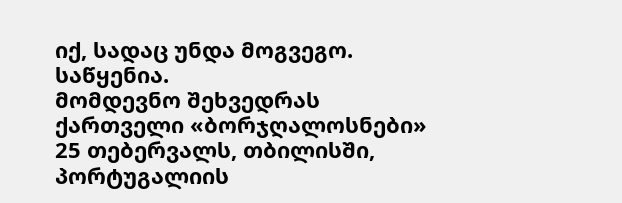იქ, სადაც უნდა მოგვეგო. საწყენია.
მომდევნო შეხვედრას ქართველი «ბორჯღალოსნები» 25 თებერვალს, თბილისში, პორტუგალიის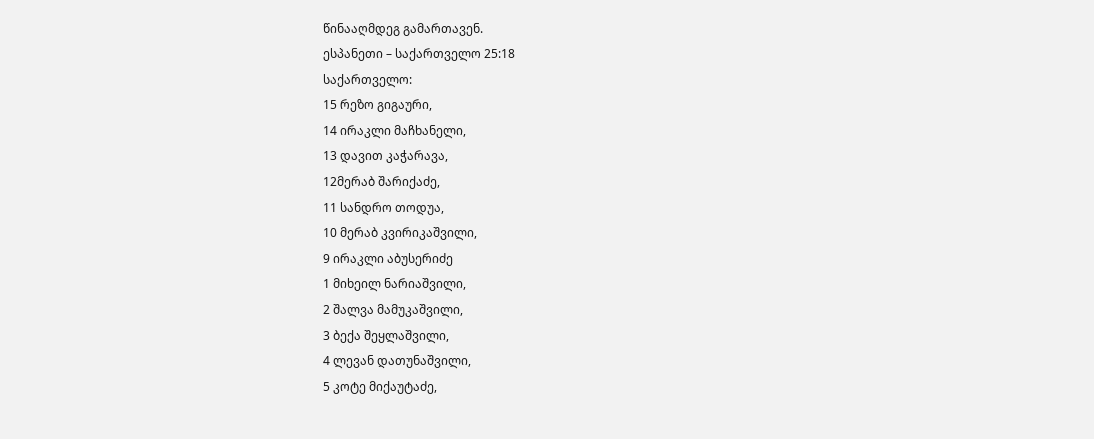წინააღმდეგ გამართავენ.
ესპანეთი – საქართველო 25:18
საქართველო:
15 რეზო გიგაური,
14 ირაკლი მაჩხანელი,
13 დავით კაჭარავა,
12მერაბ შარიქაძე,
11 სანდრო თოდუა,
10 მერაბ კვირიკაშვილი,
9 ირაკლი აბუსერიძე
1 მიხეილ ნარიაშვილი,
2 შალვა მამუკაშვილი,
3 ბექა შეყლაშვილი,
4 ლევან დათუნაშვილი,
5 კოტე მიქაუტაძე,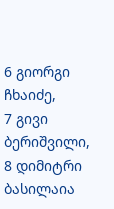6 გიორგი ჩხაიძე,
7 გივი ბერიშვილი,
8 დიმიტრი ბასილაია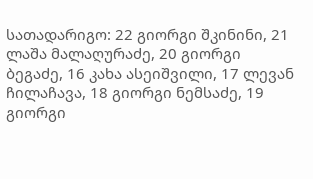სათადარიგო: 22 გიორგი შკინინი, 21 ლაშა მალაღურაძე, 20 გიორგი ბეგაძე, 16 კახა ასეიშვილი, 17 ლევან ჩილაჩავა, 18 გიორგი ნემსაძე, 19 გიორგი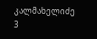კალმახელიძე
3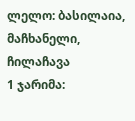ლელო: ბასილაია, მაჩხანელი, ჩილაჩავა
1 ჯარიმა: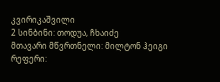კვირიკაშვილი
2 სინბინი: თოდუა, ჩხაიძე
მთავარი მწვრთნელი: მილტონ ჰეიგი
რეფერი: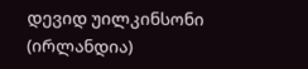დევიდ უილკინსონი (ირლანდია)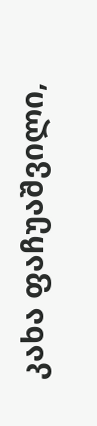კახა ფაჩუაშვილი,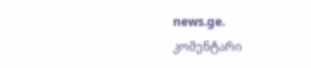news.ge.
კომენტარი